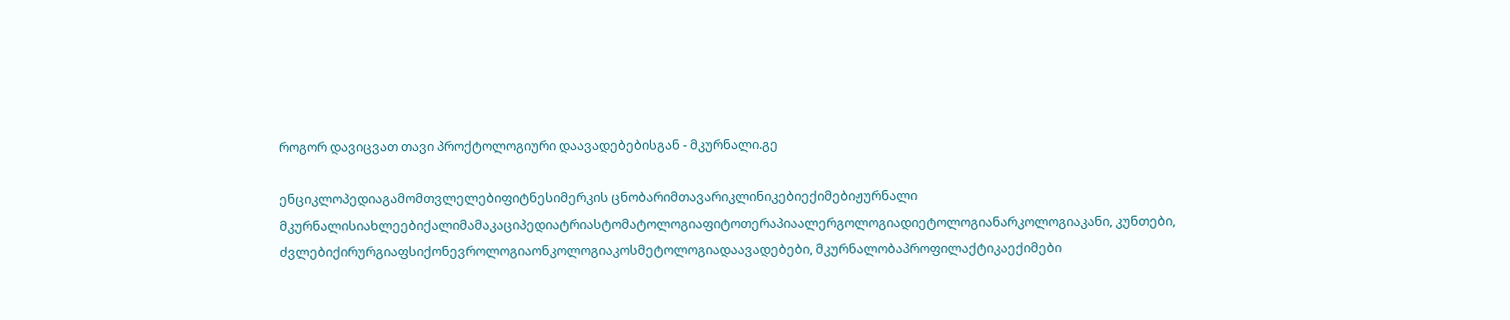როგორ დავიცვათ თავი პროქტოლოგიური დაავადებებისგან - მკურნალი.გე

ენციკლოპედიაგამომთვლელებიფიტნესიმერკის ცნობარიმთავარიკლინიკებიექიმებიჟურნალი მკურნალისიახლეებიქალიმამაკაციპედიატრიასტომატოლოგიაფიტოთერაპიაალერგოლოგიადიეტოლოგიანარკოლოგიაკანი, კუნთები, ძვლებიქირურგიაფსიქონევროლოგიაონკოლოგიაკოსმეტოლოგიადაავადებები, მკურნალობაპროფილაქტიკაექიმები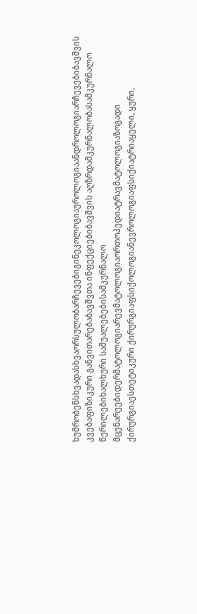ხუმრობენსხვადასხვაორსულობარჩევებიგინეკოლოგიაუროლოგიაანდროლოგიარჩევებიბავშვის კვებაფიზიკური განვითარებაბავშვთა ინფექციებიბავშვის აღზრდამკურნალობასამკურნალო წერილებიხალხური საშუალებებისამკურნალო მცენარეებიდერმატოლოგიარევმატოლოგიაორთოპედიატრავმატოლოგიაზოგადი ქირურგიაესთეტიკური ქირურგიაფსიქოლოგიანევროლოგიაფსიქიატრიაყელი, ყური,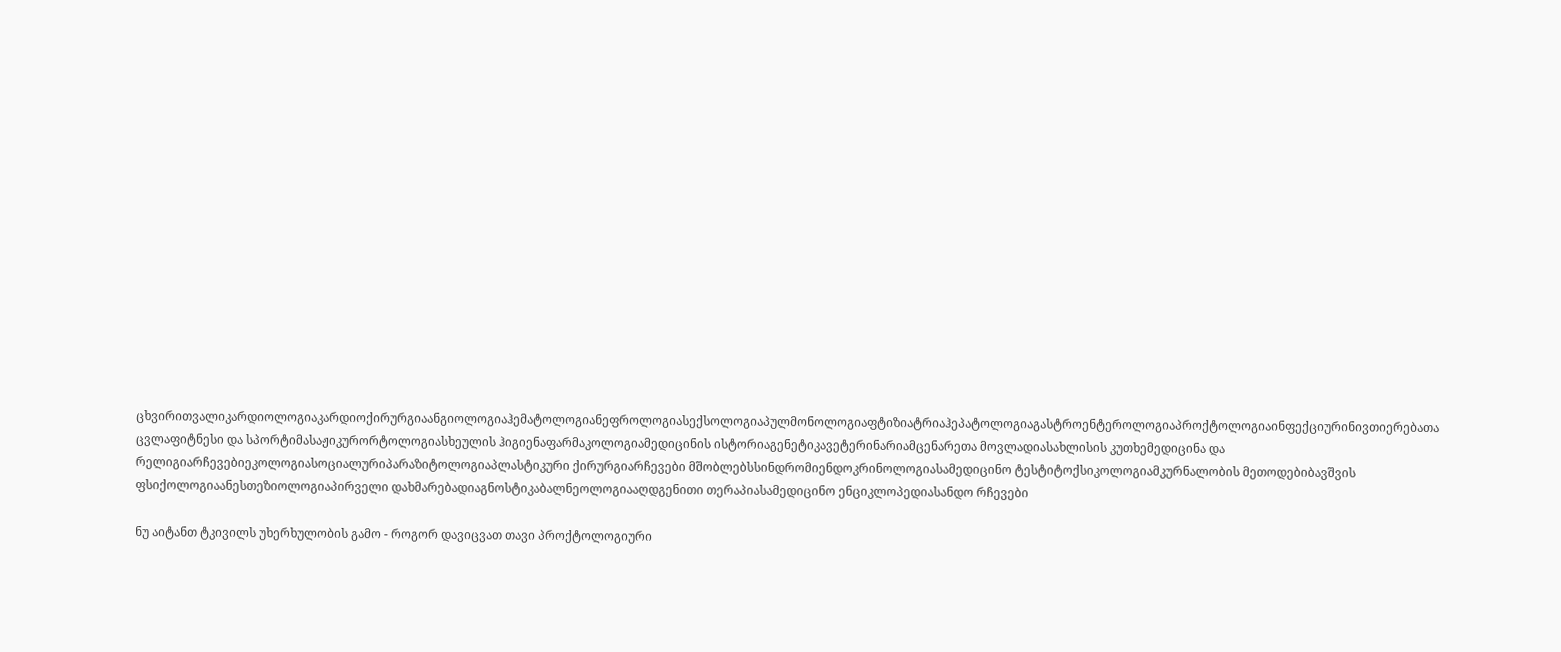ცხვირითვალიკარდიოლოგიაკარდიოქირურგიაანგიოლოგიაჰემატოლოგიანეფროლოგიასექსოლოგიაპულმონოლოგიაფტიზიატრიაჰეპატოლოგიაგასტროენტეროლოგიაპროქტოლოგიაინფექციურინივთიერებათა ცვლაფიტნესი და სპორტიმასაჟიკურორტოლოგიასხეულის ჰიგიენაფარმაკოლოგიამედიცინის ისტორიაგენეტიკავეტერინარიამცენარეთა მოვლადიასახლისის კუთხემედიცინა და რელიგიარჩევებიეკოლოგიასოციალურიპარაზიტოლოგიაპლასტიკური ქირურგიარჩევები მშობლებსსინდრომიენდოკრინოლოგიასამედიცინო ტესტიტოქსიკოლოგიამკურნალობის მეთოდებიბავშვის ფსიქოლოგიაანესთეზიოლოგიაპირველი დახმარებადიაგნოსტიკაბალნეოლოგიააღდგენითი თერაპიასამედიცინო ენციკლოპედიასანდო რჩევები

ნუ აიტანთ ტკივილს უხერხულობის გამო - როგორ დავიცვათ თავი პროქტოლოგიური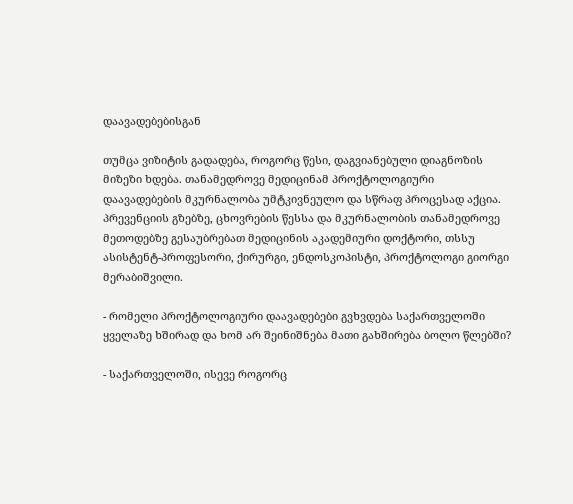დაავადებებისგან

თუმცა ვიზიტის გადადება, როგორც წესი, დაგვიანებული დიაგნოზის მიზეზი ხდება. თანამედროვე მედიცინამ პროქტოლოგიური დაავადებების მკურნალობა უმტკივნეულო და სწრაფ პროცესად აქცია. პრევენციის გზებზე, ცხოვრების წესსა და მკურნალობის თანამედროვე მეთოდებზე გესაუბრებათ მედიცინის აკადემიური დოქტორი, თსსუ ასისტენტ-პროფესორი, ქირურგი, ენდოსკოპისტი, პროქტოლოგი გიორგი მერაბიშვილი.

- რომელი პროქტოლოგიური დაავადებები გვხვდება საქართველოში ყველაზე ხშირად და ხომ არ შეინიშნება მათი გახშირება ბოლო წლებში?

- საქართველოში, ისევე როგორც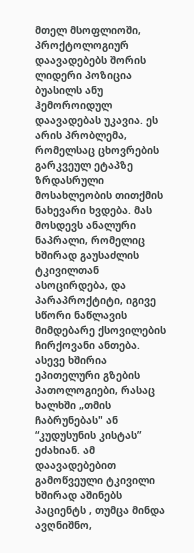მთელ მსოფლიოში, პროქტოლოგიურ დაავადებებს შორის ლიდერი პოზიცია ბუასილს ანუ ჰემოროიდულ დაავადებას უკავია. ეს არის პრობლემა, რომელსაც ცხოვრების გარკვეულ ეტაპზე ზრდასრული მოსახლეობის თითქმის ნახევარი ხვდება. მას მოსდევს ანალური ნაპრალი, რომელიც ხშირად გაუსაძლის ტკივილთან ასოცირდება, და პარაპროქტიტი, იგივე სწორი ნაწლავის მიმდებარე ქსოვილების ჩირქოვანი ანთება. ასევე ხშირია ეპითელური გზების პათოლოგიები, რასაც ხალხში „თმის ჩაბრუნებას" ან “კუდუსუნის კისტას” ეძახიან. ამ დაავადებებით გამოწვეული ტკივილი ხშირად აშინებს პაციენტს , თუმცა მინდა ავღნიშნო,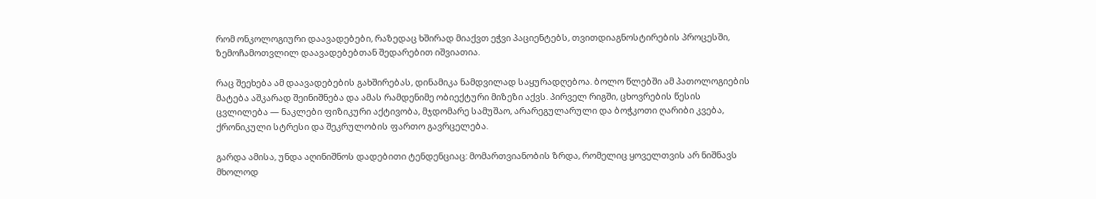რომ ონკოლოგიური დაავადებები, რაზედაც ხშირად მიაქვთ ეჭვი პაციენტებს, თვითდიაგნოსტირების პროცესში, ზემოჩამოთვლილ დაავადებებთან შედარებით იშვიათია.

რაც შეეხება ამ დაავადებების გახშირებას, დინამიკა ნამდვილად საყურადღებოა. ბოლო წლებში ამ პათოლოგიების მატება აშკარად შეინიშნება და ამას რამდენიმე ობიექტური მიზეზი აქვს. პირველ რიგში, ცხოვრების წესის ცვლილება — ნაკლები ფიზიკური აქტივობა, მჯდომარე სამუშაო, არარეგულარული და ბოჭკოთი ღარიბი კვება, ქრონიკული სტრესი და შეკრულობის ფართო გავრცელება.

გარდა ამისა, უნდა აღინიშნოს დადებითი ტენდენციაც: მომართვიანობის ზრდა, რომელიც ყოველთვის არ ნიშნავს მხოლოდ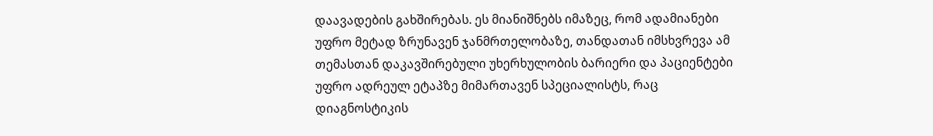დაავადების გახშირებას. ეს მიანიშნებს იმაზეც, რომ ადამიანები უფრო მეტად ზრუნავენ ჯანმრთელობაზე, თანდათან იმსხვრევა ამ თემასთან დაკავშირებული უხერხულობის ბარიერი და პაციენტები უფრო ადრეულ ეტაპზე მიმართავენ სპეციალისტს, რაც დიაგნოსტიკის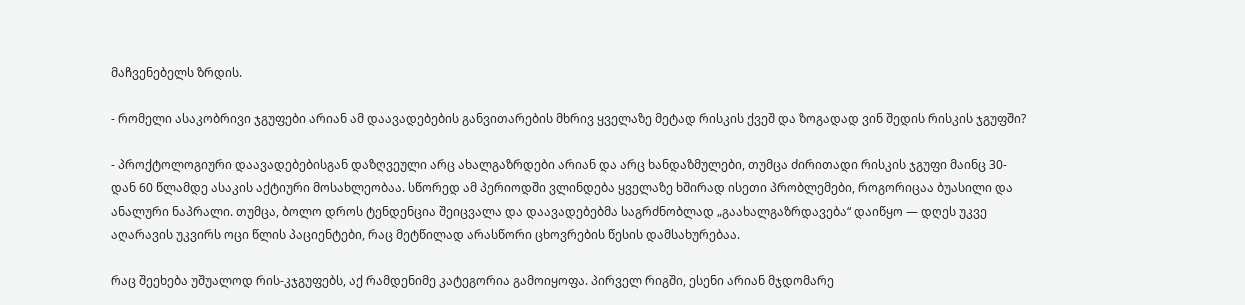მაჩვენებელს ზრდის.

- რომელი ასაკობრივი ჯგუფები არიან ამ დაავადებების განვითარების მხრივ ყველაზე მეტად რისკის ქვეშ და ზოგადად ვინ შედის რისკის ჯგუფში?

- პროქტოლოგიური დაავადებებისგან დაზღვეული არც ახალგაზრდები არიან და არც ხანდაზმულები, თუმცა ძირითადი რისკის ჯგუფი მაინც 30-დან 60 წლამდე ასაკის აქტიური მოსახლეობაა. სწორედ ამ პერიოდში ვლინდება ყველაზე ხშირად ისეთი პრობლემები, როგორიცაა ბუასილი და ანალური ნაპრალი. თუმცა, ბოლო დროს ტენდენცია შეიცვალა და დაავადებებმა საგრძნობლად „გაახალგაზრდავება“ დაიწყო — დღეს უკვე აღარავის უკვირს ოცი წლის პაციენტები, რაც მეტწილად არასწორი ცხოვრების წესის დამსახურებაა.

რაც შეეხება უშუალოდ რის-კჯგუფებს, აქ რამდენიმე კატეგორია გამოიყოფა. პირველ რიგში, ესენი არიან მჯდომარე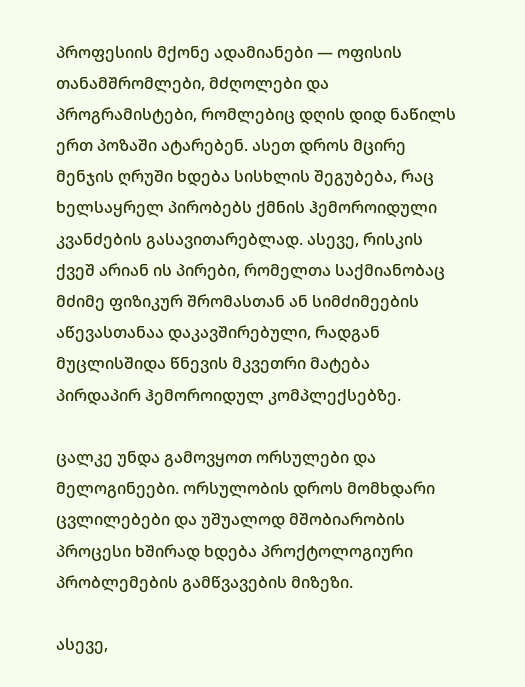პროფესიის მქონე ადამიანები — ოფისის თანამშრომლები, მძღოლები და პროგრამისტები, რომლებიც დღის დიდ ნაწილს ერთ პოზაში ატარებენ. ასეთ დროს მცირე მენჯის ღრუში ხდება სისხლის შეგუბება, რაც ხელსაყრელ პირობებს ქმნის ჰემოროიდული კვანძების გასავითარებლად. ასევე, რისკის ქვეშ არიან ის პირები, რომელთა საქმიანობაც მძიმე ფიზიკურ შრომასთან ან სიმძიმეების აწევასთანაა დაკავშირებული, რადგან მუცლისშიდა წნევის მკვეთრი მატება პირდაპირ ჰემოროიდულ კომპლექსებზე.

ცალკე უნდა გამოვყოთ ორსულები და მელოგინეები. ორსულობის დროს მომხდარი ცვლილებები და უშუალოდ მშობიარობის პროცესი ხშირად ხდება პროქტოლოგიური პრობლემების გამწვავების მიზეზი.

ასევე,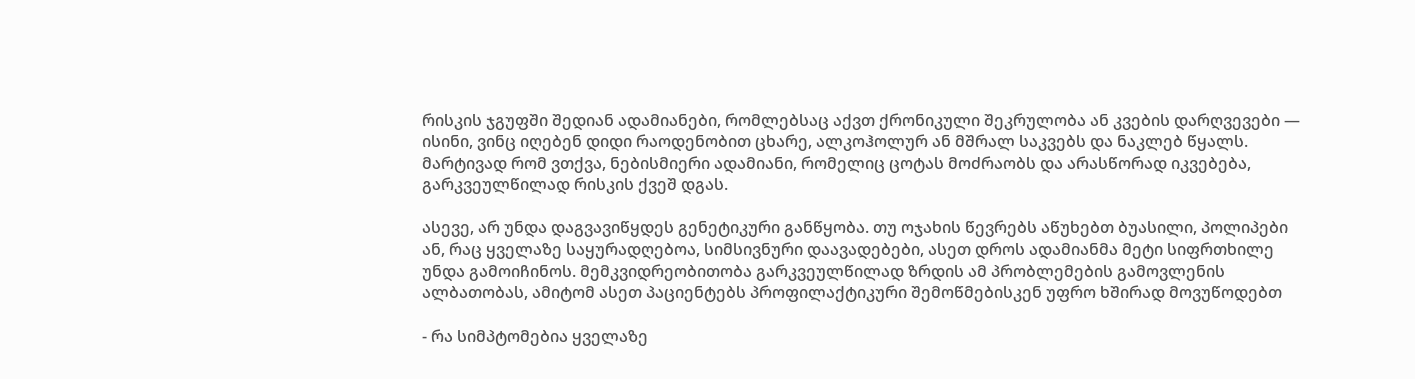რისკის ჯგუფში შედიან ადამიანები, რომლებსაც აქვთ ქრონიკული შეკრულობა ან კვების დარღვევები — ისინი, ვინც იღებენ დიდი რაოდენობით ცხარე, ალკოჰოლურ ან მშრალ საკვებს და ნაკლებ წყალს. მარტივად რომ ვთქვა, ნებისმიერი ადამიანი, რომელიც ცოტას მოძრაობს და არასწორად იკვებება, გარკვეულწილად რისკის ქვეშ დგას.

ასევე, არ უნდა დაგვავიწყდეს გენეტიკური განწყობა. თუ ოჯახის წევრებს აწუხებთ ბუასილი, პოლიპები ან, რაც ყველაზე საყურადღებოა, სიმსივნური დაავადებები, ასეთ დროს ადამიანმა მეტი სიფრთხილე უნდა გამოიჩინოს. მემკვიდრეობითობა გარკვეულწილად ზრდის ამ პრობლემების გამოვლენის ალბათობას, ამიტომ ასეთ პაციენტებს პროფილაქტიკური შემოწმებისკენ უფრო ხშირად მოვუწოდებთ

- რა სიმპტომებია ყველაზე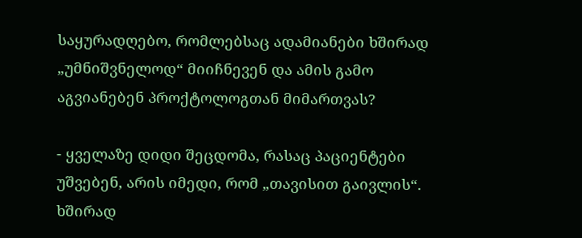საყურადღებო, რომლებსაც ადამიანები ხშირად „უმნიშვნელოდ“ მიიჩნევენ და ამის გამო აგვიანებენ პროქტოლოგთან მიმართვას?

- ყველაზე დიდი შეცდომა, რასაც პაციენტები უშვებენ, არის იმედი, რომ „თავისით გაივლის“. ხშირად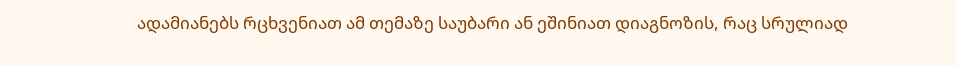ადამიანებს რცხვენიათ ამ თემაზე საუბარი ან ეშინიათ დიაგნოზის, რაც სრულიად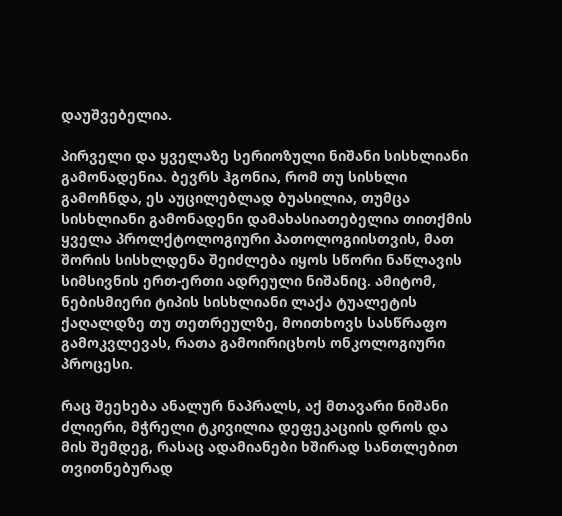დაუშვებელია.

პირველი და ყველაზე სერიოზული ნიშანი სისხლიანი გამონადენია. ბევრს ჰგონია, რომ თუ სისხლი გამოჩნდა, ეს აუცილებლად ბუასილია, თუმცა სისხლიანი გამონადენი დამახასიათებელია თითქმის ყველა პროლქტოლოგიური პათოლოგიისთვის, მათ შორის სისხლდენა შეიძლება იყოს სწორი ნაწლავის სიმსივნის ერთ-ერთი ადრეული ნიშანიც. ამიტომ, ნებისმიერი ტიპის სისხლიანი ლაქა ტუალეტის ქაღალდზე თუ თეთრეულზე, მოითხოვს სასწრაფო გამოკვლევას, რათა გამოირიცხოს ონკოლოგიური პროცესი.

რაც შეეხება ანალურ ნაპრალს, აქ მთავარი ნიშანი ძლიერი, მჭრელი ტკივილია დეფეკაციის დროს და მის შემდეგ, რასაც ადამიანები ხშირად სანთლებით თვითნებურად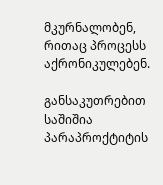მკურნალობენ, რითაც პროცესს აქრონიკულებენ.

განსაკუთრებით საშიშია პარაპროქტიტის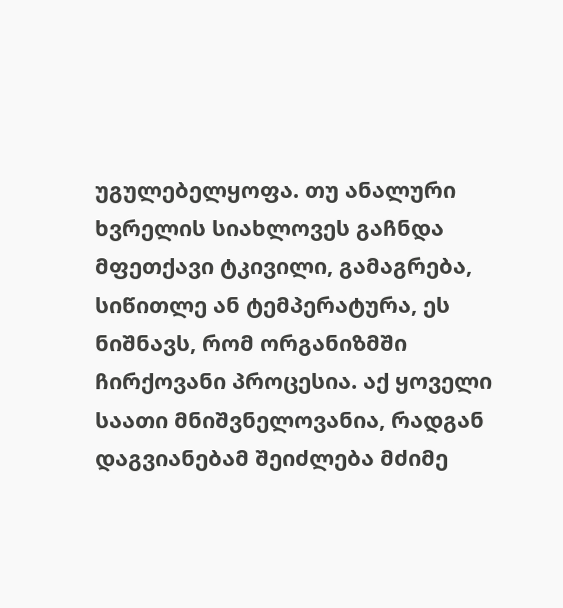უგულებელყოფა. თუ ანალური ხვრელის სიახლოვეს გაჩნდა მფეთქავი ტკივილი, გამაგრება, სიწითლე ან ტემპერატურა, ეს ნიშნავს, რომ ორგანიზმში ჩირქოვანი პროცესია. აქ ყოველი საათი მნიშვნელოვანია, რადგან დაგვიანებამ შეიძლება მძიმე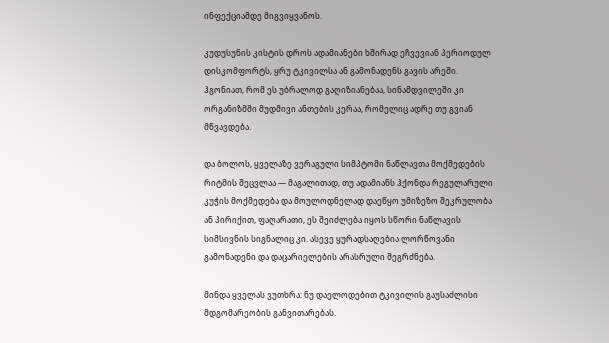ინფექციამდე მიგვიყვანოს.

კუდუსუნის კისტის დროს ადამიანები ხშირად ეჩვევიან პერიოდულ დისკომფორტს, ყრუ ტკივილსა ან გამონადენს გავის არეში. ჰგონიათ, რომ ეს უბრალოდ გაღიზიანებაა, სინამდვილეში კი ორგანიზმში მუდმივი ანთების კერაა, რომელიც ადრე თუ გვიან მწვავდება.

და ბოლოს, ყველაზე ვერაგული სიმპტომი ნაწლავთა მოქმედების რიტმის შეცვლაა — მაგალითად, თუ ადამიანს ჰქონდა რეგულარული კუჭის მოქმედება და მოულოდნელად დაეწყო უმიზეზო შეკრულობა ან პირიქით, ფაღარათი, ეს შეიძლება იყოს სწორი ნაწლავის სიმსივნის სიგნალიც კი. ასევე ყურადსაღებია ლორწოვანი გამონადენი და დაცარიელების არასრული შეგრძნება.

მინდა ყველას ვუთხრა: ნუ დაელოდებით ტკივილის გაუსაძლისი მდგომარეობის განვითარებას.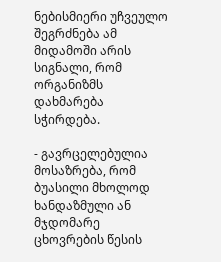ნებისმიერი უჩვეულო შეგრძნება ამ მიდამოში არის სიგნალი, რომ ორგანიზმს დახმარება სჭირდება.

- გავრცელებულია მოსაზრება, რომ ბუასილი მხოლოდ ხანდაზმული ან მჯდომარე ცხოვრების წესის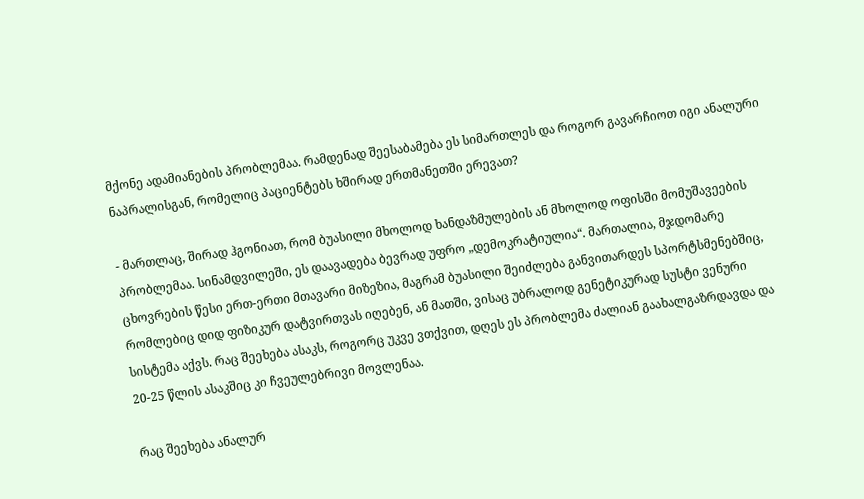მქონე ადამიანების პრობლემაა. რამდენად შეესაბამება ეს სიმართლეს და როგორ გავარჩიოთ იგი ანალური ნაპრალისგან, რომელიც პაციენტებს ხშირად ერთმანეთში ერევათ?

- მართლაც, შირად ჰგონიათ, რომ ბუასილი მხოლოდ ხანდაზმულების ან მხოლოდ ოფისში მომუშავეების პრობლემაა. სინამდვილეში, ეს დაავადება ბევრად უფრო „დემოკრატიულია“. მართალია, მჯდომარე ცხოვრების წესი ერთ-ერთი მთავარი მიზეზია, მაგრამ ბუასილი შეიძლება განვითარდეს სპორტსმენებშიც, რომლებიც დიდ ფიზიკურ დატვირთვას იღებენ, ან მათში, ვისაც უბრალოდ გენეტიკურად სუსტი ვენური სისტემა აქვს. რაც შეეხება ასაკს, როგორც უკვე ვთქვით, დღეს ეს პრობლემა ძალიან გაახალგაზრდავდა და 20-25 წლის ასაკშიც კი ჩვეულებრივი მოვლენაა.

რაც შეეხება ანალურ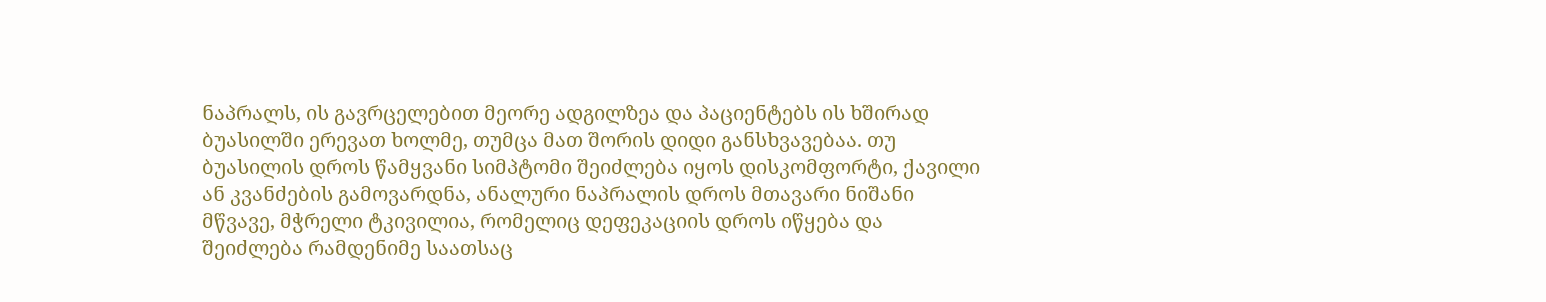ნაპრალს, ის გავრცელებით მეორე ადგილზეა და პაციენტებს ის ხშირად ბუასილში ერევათ ხოლმე, თუმცა მათ შორის დიდი განსხვავებაა. თუ ბუასილის დროს წამყვანი სიმპტომი შეიძლება იყოს დისკომფორტი, ქავილი ან კვანძების გამოვარდნა, ანალური ნაპრალის დროს მთავარი ნიშანი მწვავე, მჭრელი ტკივილია, რომელიც დეფეკაციის დროს იწყება და შეიძლება რამდენიმე საათსაც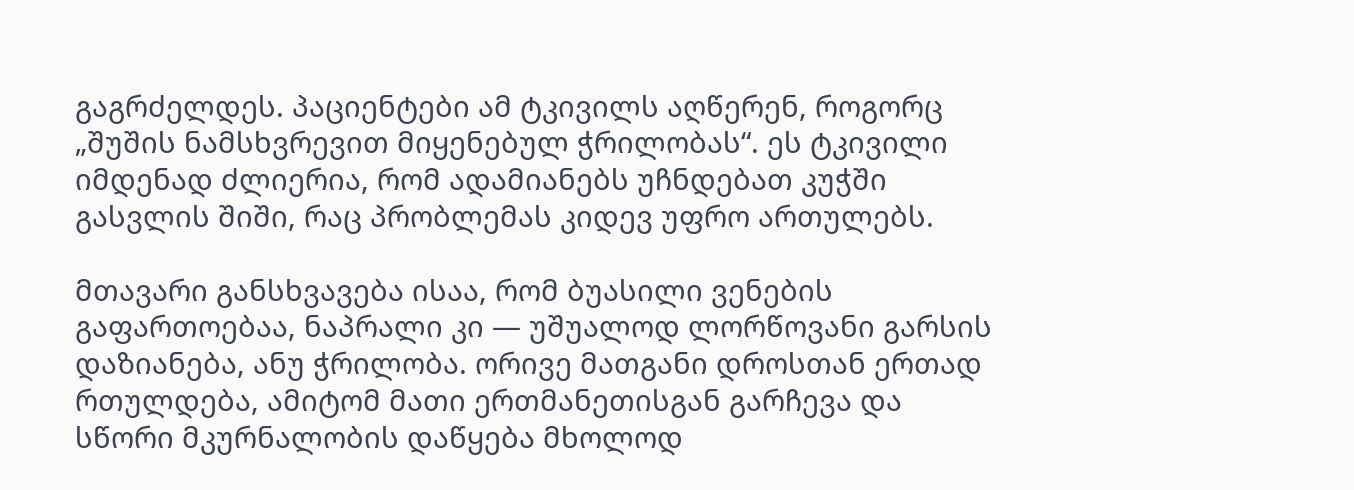გაგრძელდეს. პაციენტები ამ ტკივილს აღწერენ, როგორც „შუშის ნამსხვრევით მიყენებულ ჭრილობას“. ეს ტკივილი იმდენად ძლიერია, რომ ადამიანებს უჩნდებათ კუჭში გასვლის შიში, რაც პრობლემას კიდევ უფრო ართულებს.

მთავარი განსხვავება ისაა, რომ ბუასილი ვენების გაფართოებაა, ნაპრალი კი — უშუალოდ ლორწოვანი გარსის დაზიანება, ანუ ჭრილობა. ორივე მათგანი დროსთან ერთად რთულდება, ამიტომ მათი ერთმანეთისგან გარჩევა და სწორი მკურნალობის დაწყება მხოლოდ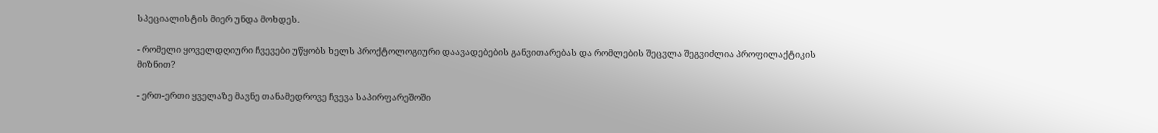სპეციალისტის მიერ უნდა მოხდეს.

- რომელი ყოველდღიური ჩვევები უწყობს ხელს პროქტოლოგიური დაავადებების განვითარებას და რომლების შეცვლა შეგვიძლია პროფილაქტიკის მიზნით?

- ერთ-ერთი ყველაზე მავნე თანამედროვე ჩვევა საპირფარეშოში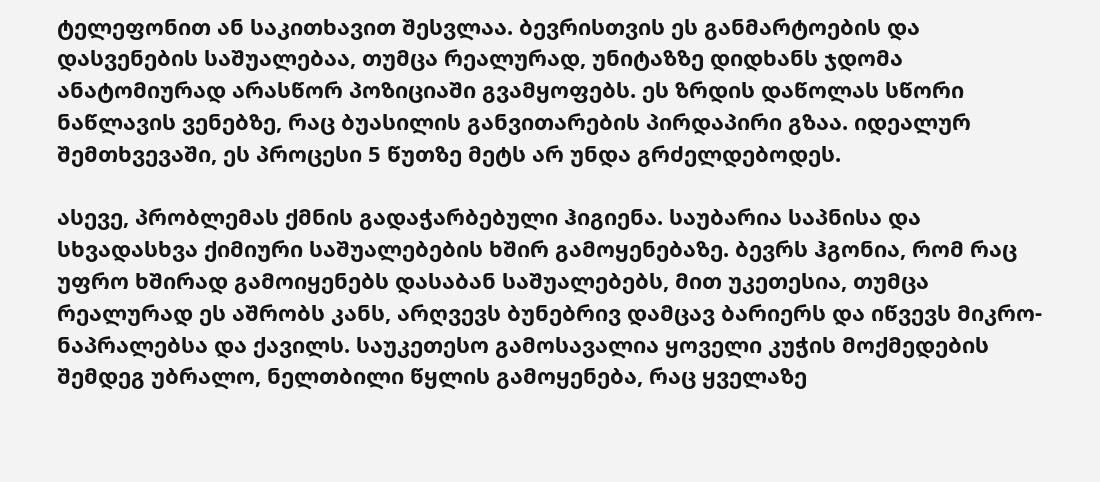ტელეფონით ან საკითხავით შესვლაა. ბევრისთვის ეს განმარტოების და დასვენების საშუალებაა, თუმცა რეალურად, უნიტაზზე დიდხანს ჯდომა ანატომიურად არასწორ პოზიციაში გვამყოფებს. ეს ზრდის დაწოლას სწორი ნაწლავის ვენებზე, რაც ბუასილის განვითარების პირდაპირი გზაა. იდეალურ შემთხვევაში, ეს პროცესი 5 წუთზე მეტს არ უნდა გრძელდებოდეს.

ასევე, პრობლემას ქმნის გადაჭარბებული ჰიგიენა. საუბარია საპნისა და სხვადასხვა ქიმიური საშუალებების ხშირ გამოყენებაზე. ბევრს ჰგონია, რომ რაც უფრო ხშირად გამოიყენებს დასაბან საშუალებებს, მით უკეთესია, თუმცა რეალურად ეს აშრობს კანს, არღვევს ბუნებრივ დამცავ ბარიერს და იწვევს მიკრო-ნაპრალებსა და ქავილს. საუკეთესო გამოსავალია ყოველი კუჭის მოქმედების შემდეგ უბრალო, ნელთბილი წყლის გამოყენება, რაც ყველაზე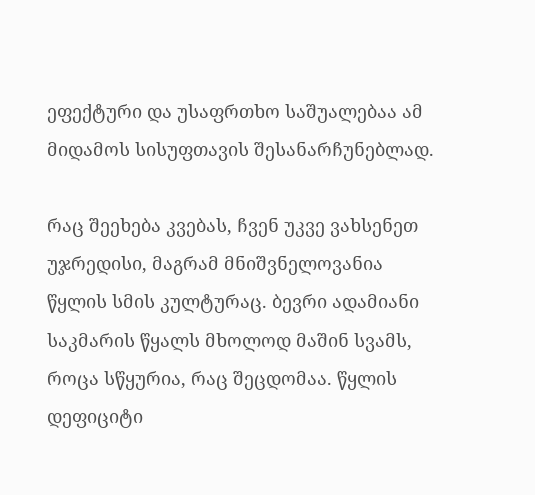ეფექტური და უსაფრთხო საშუალებაა ამ მიდამოს სისუფთავის შესანარჩუნებლად.

რაც შეეხება კვებას, ჩვენ უკვე ვახსენეთ უჯრედისი, მაგრამ მნიშვნელოვანია წყლის სმის კულტურაც. ბევრი ადამიანი საკმარის წყალს მხოლოდ მაშინ სვამს, როცა სწყურია, რაც შეცდომაა. წყლის დეფიციტი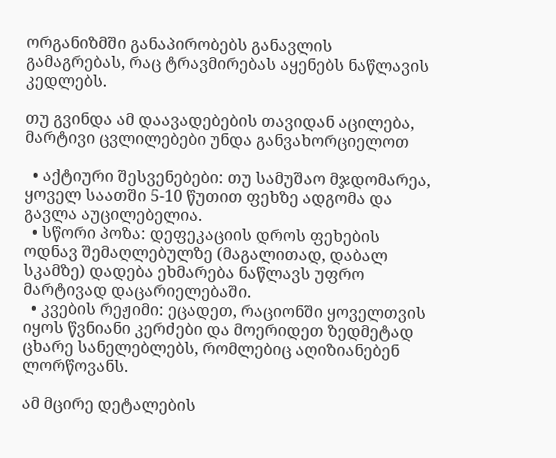ორგანიზმში განაპირობებს განავლის გამაგრებას, რაც ტრავმირებას აყენებს ნაწლავის კედლებს.

თუ გვინდა ამ დაავადებების თავიდან აცილება, მარტივი ცვლილებები უნდა განვახორციელოთ

  • აქტიური შესვენებები: თუ სამუშაო მჯდომარეა, ყოველ საათში 5-10 წუთით ფეხზე ადგომა და გავლა აუცილებელია.
  • სწორი პოზა: დეფეკაციის დროს ფეხების ოდნავ შემაღლებულზე (მაგალითად, დაბალ სკამზე) დადება ეხმარება ნაწლავს უფრო მარტივად დაცარიელებაში.
  • კვების რეჟიმი: ეცადეთ, რაციონში ყოველთვის იყოს წვნიანი კერძები და მოერიდეთ ზედმეტად ცხარე სანელებლებს, რომლებიც აღიზიანებენ ლორწოვანს.

ამ მცირე დეტალების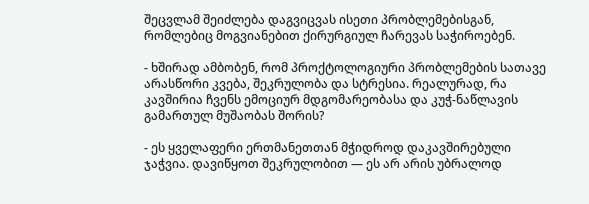შეცვლამ შეიძლება დაგვიცვას ისეთი პრობლემებისგან, რომლებიც მოგვიანებით ქირურგიულ ჩარევას საჭიროებენ.

- ხშირად ამბობენ, რომ პროქტოლოგიური პრობლემების სათავე არასწორი კვება, შეკრულობა და სტრესია. რეალურად, რა კავშირია ჩვენს ემოციურ მდგომარეობასა და კუჭ-ნაწლავის გამართულ მუშაობას შორის?

- ეს ყველაფერი ერთმანეთთან მჭიდროდ დაკავშირებული ჯაჭვია. დავიწყოთ შეკრულობით — ეს არ არის უბრალოდ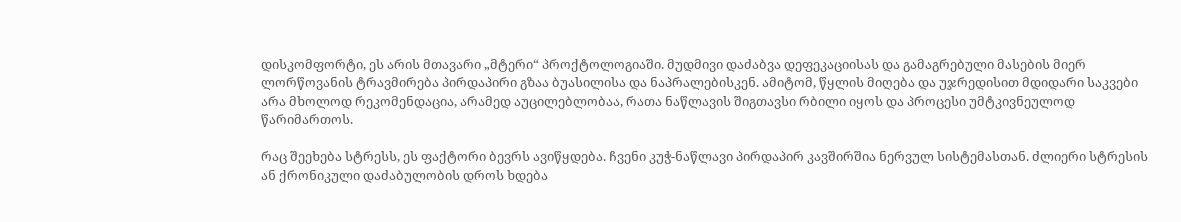დისკომფორტი, ეს არის მთავარი „მტერი“ პროქტოლოგიაში. მუდმივი დაძაბვა დეფეკაციისას და გამაგრებული მასების მიერ ლორწოვანის ტრავმირება პირდაპირი გზაა ბუასილისა და ნაპრალებისკენ. ამიტომ, წყლის მიღება და უჯრედისით მდიდარი საკვები არა მხოლოდ რეკომენდაცია, არამედ აუცილებლობაა, რათა ნაწლავის შიგთავსი რბილი იყოს და პროცესი უმტკივნეულოდ წარიმართოს.

რაც შეეხება სტრესს, ეს ფაქტორი ბევრს ავიწყდება. ჩვენი კუჭ-ნაწლავი პირდაპირ კავშირშია ნერვულ სისტემასთან. ძლიერი სტრესის ან ქრონიკული დაძაბულობის დროს ხდება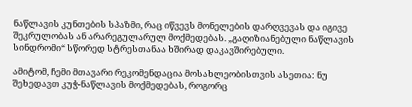ნაწლავის კუნთების სპაზმი, რაც იწვევს მონელების დარღვევას და იგივე შეკრულობას ან არარეგულარულ მოქმედებას. „გაღიზიანებული ნაწლავის სინდრომი“ სწორედ სტრესთანაა ხშირად დაკავშირებული.

ამიტომ, ჩემი მთავარი რეკომენდაცია მოსახლეობისთვის ასეთია: ნუ შეხედავთ კუჭ-ნაწლავის მოქმედებას, როგორც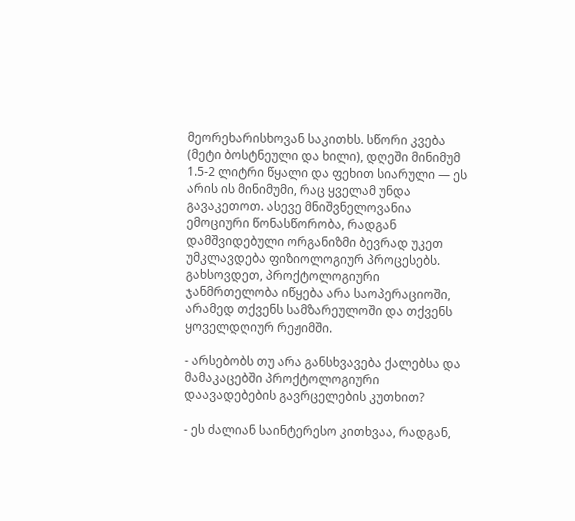მეორეხარისხოვან საკითხს. სწორი კვება (მეტი ბოსტნეული და ხილი), დღეში მინიმუმ 1.5-2 ლიტრი წყალი და ფეხით სიარული — ეს არის ის მინიმუმი, რაც ყველამ უნდა გავაკეთოთ. ასევე მნიშვნელოვანია ემოციური წონასწორობა, რადგან დამშვიდებული ორგანიზმი ბევრად უკეთ უმკლავდება ფიზიოლოგიურ პროცესებს. გახსოვდეთ, პროქტოლოგიური ჯანმრთელობა იწყება არა საოპერაციოში, არამედ თქვენს სამზარეულოში და თქვენს ყოველდღიურ რეჟიმში.

- არსებობს თუ არა განსხვავება ქალებსა და მამაკაცებში პროქტოლოგიური დაავადებების გავრცელების კუთხით?

- ეს ძალიან საინტერესო კითხვაა, რადგან,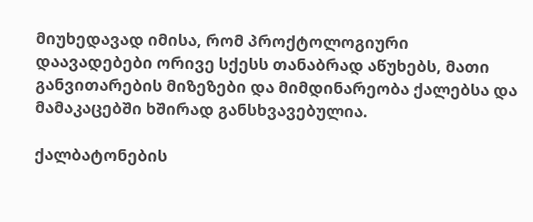მიუხედავად იმისა, რომ პროქტოლოგიური დაავადებები ორივე სქესს თანაბრად აწუხებს, მათი განვითარების მიზეზები და მიმდინარეობა ქალებსა და მამაკაცებში ხშირად განსხვავებულია.

ქალბატონების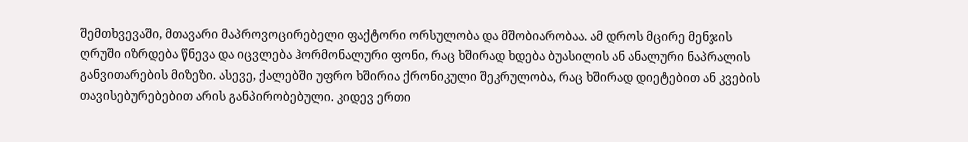შემთხვევაში, მთავარი მაპროვოცირებელი ფაქტორი ორსულობა და მშობიარობაა. ამ დროს მცირე მენჯის ღრუში იზრდება წნევა და იცვლება ჰორმონალური ფონი, რაც ხშირად ხდება ბუასილის ან ანალური ნაპრალის განვითარების მიზეზი. ასევე, ქალებში უფრო ხშირია ქრონიკული შეკრულობა, რაც ხშირად დიეტებით ან კვების თავისებურებებით არის განპირობებული. კიდევ ერთი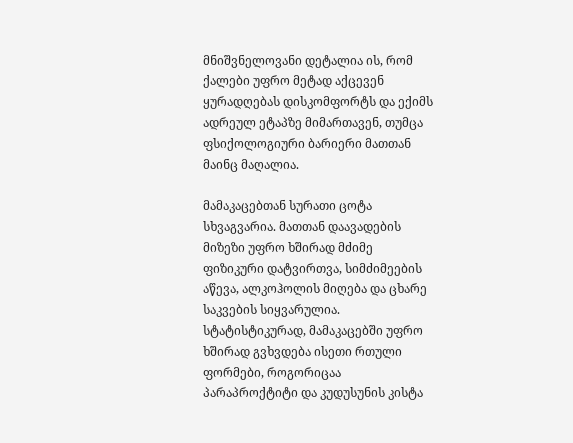მნიშვნელოვანი დეტალია ის, რომ ქალები უფრო მეტად აქცევენ ყურადღებას დისკომფორტს და ექიმს ადრეულ ეტაპზე მიმართავენ, თუმცა ფსიქოლოგიური ბარიერი მათთან მაინც მაღალია.

მამაკაცებთან სურათი ცოტა სხვაგვარია. მათთან დაავადების მიზეზი უფრო ხშირად მძიმე ფიზიკური დატვირთვა, სიმძიმეების აწევა, ალკოჰოლის მიღება და ცხარე საკვების სიყვარულია. სტატისტიკურად, მამაკაცებში უფრო ხშირად გვხვდება ისეთი რთული ფორმები, როგორიცაა პარაპროქტიტი და კუდუსუნის კისტა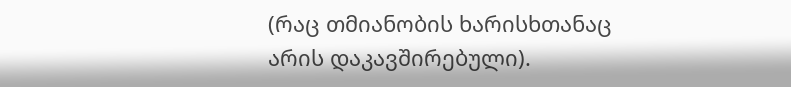(რაც თმიანობის ხარისხთანაც არის დაკავშირებული).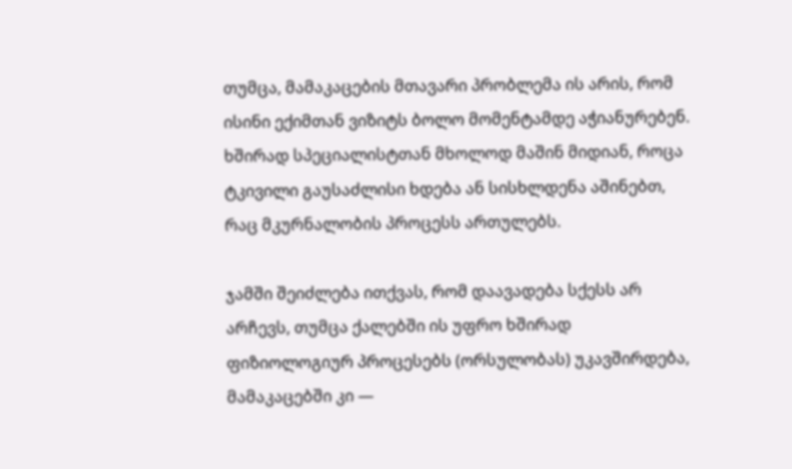თუმცა, მამაკაცების მთავარი პრობლემა ის არის, რომ ისინი ექიმთან ვიზიტს ბოლო მომენტამდე აჭიანურებენ. ხშირად სპეციალისტთან მხოლოდ მაშინ მიდიან, როცა ტკივილი გაუსაძლისი ხდება ან სისხლდენა აშინებთ, რაც მკურნალობის პროცესს ართულებს.

ჯამში შეიძლება ითქვას, რომ დაავადება სქესს არ არჩევს, თუმცა ქალებში ის უფრო ხშირად ფიზიოლოგიურ პროცესებს (ორსულობას) უკავშირდება, მამაკაცებში კი —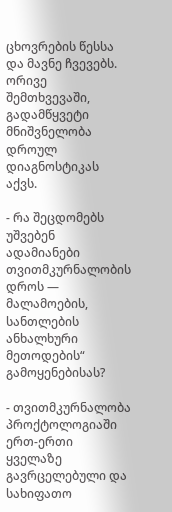ცხოვრების წესსა და მავნე ჩვევებს. ორივე შემთხვევაში, გადამწყვეტი მნიშვნელობა დროულ დიაგნოსტიკას აქვს.

- რა შეცდომებს უშვებენ ადამიანები თვითმკურნალობის დროს — მალამოების, სანთლების ანხალხური მეთოდების“ გამოყენებისას?

- თვითმკურნალობა პროქტოლოგიაში ერთ-ერთი ყველაზე გავრცელებული და სახიფათო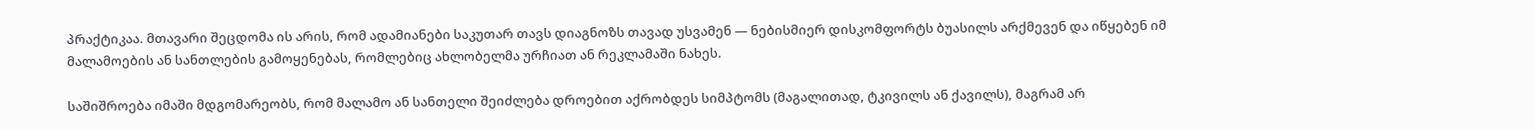პრაქტიკაა. მთავარი შეცდომა ის არის, რომ ადამიანები საკუთარ თავს დიაგნოზს თავად უსვამენ — ნებისმიერ დისკომფორტს ბუასილს არქმევენ და იწყებენ იმ მალამოების ან სანთლების გამოყენებას, რომლებიც ახლობელმა ურჩიათ ან რეკლამაში ნახეს.

საშიშროება იმაში მდგომარეობს, რომ მალამო ან სანთელი შეიძლება დროებით აქრობდეს სიმპტომს (მაგალითად, ტკივილს ან ქავილს), მაგრამ არ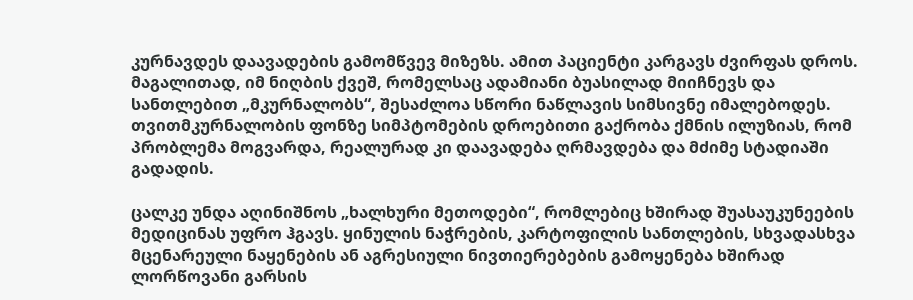კურნავდეს დაავადების გამომწვევ მიზეზს. ამით პაციენტი კარგავს ძვირფას დროს. მაგალითად, იმ ნიღბის ქვეშ, რომელსაც ადამიანი ბუასილად მიიჩნევს და სანთლებით „მკურნალობს“, შესაძლოა სწორი ნაწლავის სიმსივნე იმალებოდეს. თვითმკურნალობის ფონზე სიმპტომების დროებითი გაქრობა ქმნის ილუზიას, რომ პრობლემა მოგვარდა, რეალურად კი დაავადება ღრმავდება და მძიმე სტადიაში გადადის.

ცალკე უნდა აღინიშნოს „ხალხური მეთოდები“, რომლებიც ხშირად შუასაუკუნეების მედიცინას უფრო ჰგავს. ყინულის ნაჭრების, კარტოფილის სანთლების, სხვადასხვა მცენარეული ნაყენების ან აგრესიული ნივთიერებების გამოყენება ხშირად ლორწოვანი გარსის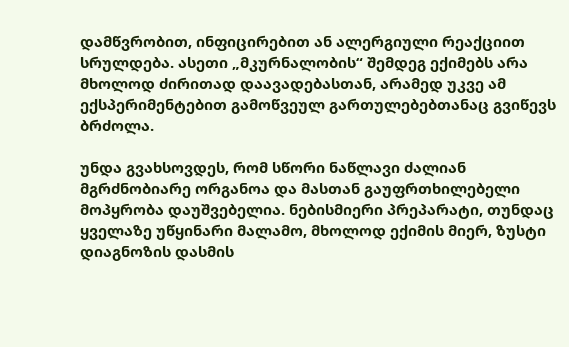დამწვრობით, ინფიცირებით ან ალერგიული რეაქციით სრულდება. ასეთი „მკურნალობის“ შემდეგ ექიმებს არა მხოლოდ ძირითად დაავადებასთან, არამედ უკვე ამ ექსპერიმენტებით გამოწვეულ გართულებებთანაც გვიწევს ბრძოლა.

უნდა გვახსოვდეს, რომ სწორი ნაწლავი ძალიან მგრძნობიარე ორგანოა და მასთან გაუფრთხილებელი მოპყრობა დაუშვებელია. ნებისმიერი პრეპარატი, თუნდაც ყველაზე უწყინარი მალამო, მხოლოდ ექიმის მიერ, ზუსტი დიაგნოზის დასმის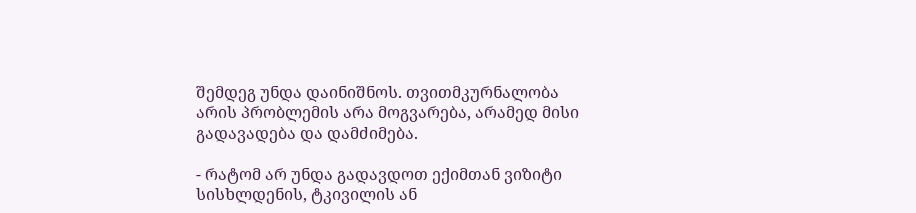შემდეგ უნდა დაინიშნოს. თვითმკურნალობა არის პრობლემის არა მოგვარება, არამედ მისი გადავადება და დამძიმება.

- რატომ არ უნდა გადავდოთ ექიმთან ვიზიტი სისხლდენის, ტკივილის ან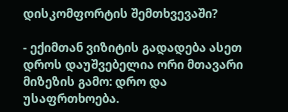დისკომფორტის შემთხვევაში?

- ექიმთან ვიზიტის გადადება ასეთ დროს დაუშვებელია ორი მთავარი მიზეზის გამო: დრო და უსაფრთხოება.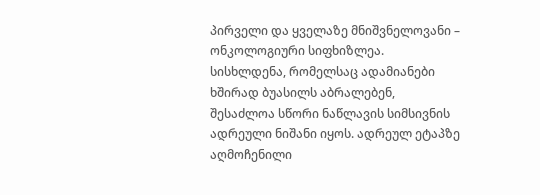პირველი და ყველაზე მნიშვნელოვანი – ონკოლოგიური სიფხიზლეა. სისხლდენა, რომელსაც ადამიანები ხშირად ბუასილს აბრალებენ, შესაძლოა სწორი ნაწლავის სიმსივნის ადრეული ნიშანი იყოს. ადრეულ ეტაპზე აღმოჩენილი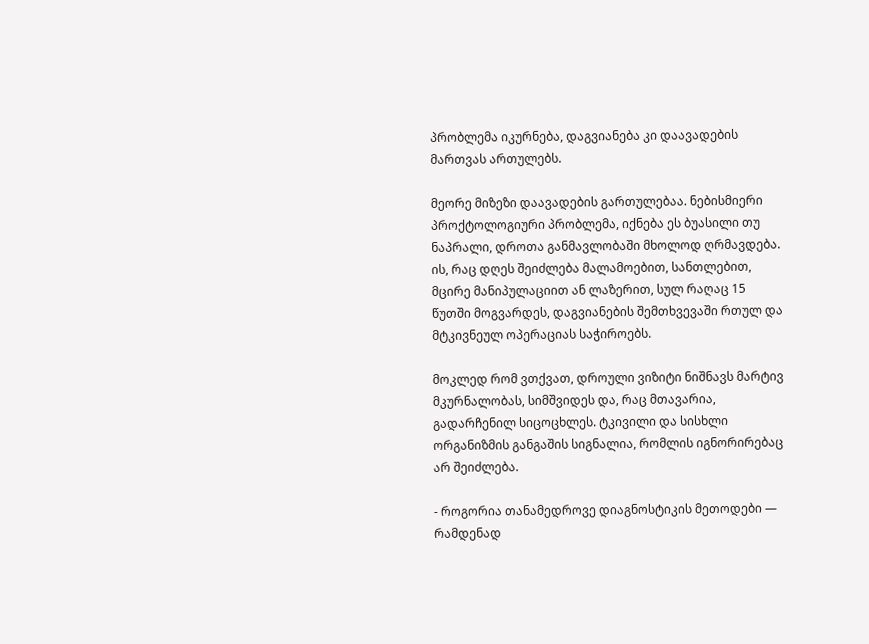პრობლემა იკურნება, დაგვიანება კი დაავადების მართვას ართულებს.

მეორე მიზეზი დაავადების გართულებაა. ნებისმიერი პროქტოლოგიური პრობლემა, იქნება ეს ბუასილი თუ ნაპრალი, დროთა განმავლობაში მხოლოდ ღრმავდება. ის, რაც დღეს შეიძლება მალამოებით, სანთლებით, მცირე მანიპულაციით ან ლაზერით, სულ რაღაც 15 წუთში მოგვარდეს, დაგვიანების შემთხვევაში რთულ და მტკივნეულ ოპერაციას საჭიროებს.

მოკლედ რომ ვთქვათ, დროული ვიზიტი ნიშნავს მარტივ მკურნალობას, სიმშვიდეს და, რაც მთავარია, გადარჩენილ სიცოცხლეს. ტკივილი და სისხლი ორგანიზმის განგაშის სიგნალია, რომლის იგნორირებაც არ შეიძლება.

- როგორია თანამედროვე დიაგნოსტიკის მეთოდები — რამდენად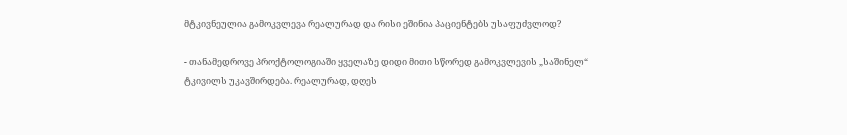მტკივნეულია გამოკვლევა რეალურად და რისი ეშინია პაციენტებს უსაფუძვლოდ?

- თანამედროვე პროქტოლოგიაში ყველაზე დიდი მითი სწორედ გამოკვლევის „საშინელ“ ტკივილს უკავშირდება. რეალურად, დღეს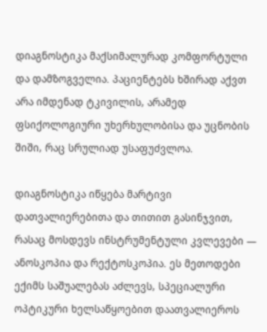დიაგნოსტიკა მაქსიმალურად კომფორტული და დამზოგველია. პაციენტებს ხშირად აქვთ არა იმდენად ტკივილის, არამედ ფსიქოლოგიური უხერხულობისა და უცნობის შიში, რაც სრულიად უსაფუძვლოა.

დიაგნოსტიკა იწყება მარტივი დათვალიერებითა და თითით გასინჯვით, რასაც მოსდევს ინსტრუმენტული კვლევები — ანოსკოპია და რექტოსკოპია. ეს მეთოდები ექიმს საშუალებას აძლევს, სპეციალური ოპტიკური ხელსაწყოებით დაათვალიეროს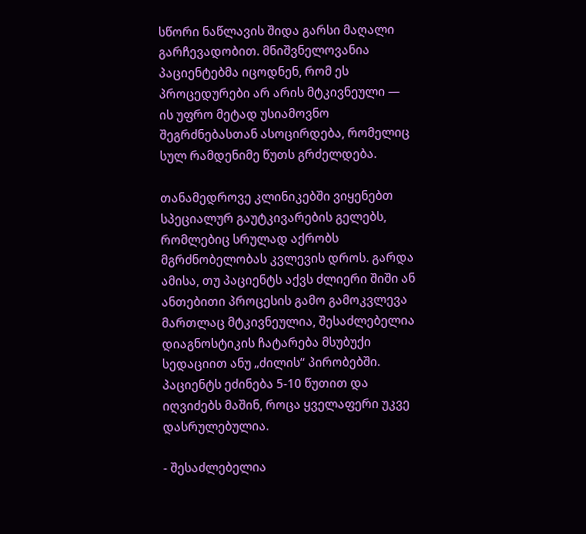სწორი ნაწლავის შიდა გარსი მაღალი გარჩევადობით. მნიშვნელოვანია პაციენტებმა იცოდნენ, რომ ეს პროცედურები არ არის მტკივნეული — ის უფრო მეტად უსიამოვნო შეგრძნებასთან ასოცირდება, რომელიც სულ რამდენიმე წუთს გრძელდება.

თანამედროვე კლინიკებში ვიყენებთ სპეციალურ გაუტკივარების გელებს, რომლებიც სრულად აქრობს მგრძნობელობას კვლევის დროს. გარდა ამისა, თუ პაციენტს აქვს ძლიერი შიში ან ანთებითი პროცესის გამო გამოკვლევა მართლაც მტკივნეულია, შესაძლებელია დიაგნოსტიკის ჩატარება მსუბუქი სედაციით ანუ „ძილის“ პირობებში. პაციენტს ეძინება 5-10 წუთით და იღვიძებს მაშინ, როცა ყველაფერი უკვე დასრულებულია.

- შესაძლებელია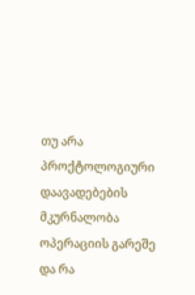თუ არა პროქტოლოგიური დაავადებების მკურნალობა ოპერაციის გარეშე და რა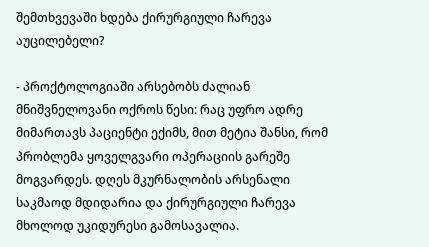შემთხვევაში ხდება ქირურგიული ჩარევა აუცილებელი?

- პროქტოლოგიაში არსებობს ძალიან მნიშვნელოვანი ოქროს წესი: რაც უფრო ადრე მიმართავს პაციენტი ექიმს, მით მეტია შანსი, რომ პრობლემა ყოველგვარი ოპერაციის გარეშე მოგვარდეს. დღეს მკურნალობის არსენალი საკმაოდ მდიდარია და ქირურგიული ჩარევა მხოლოდ უკიდურესი გამოსავალია.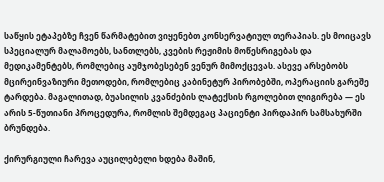საწყის ეტაპებზე ჩვენ წარმატებით ვიყენებთ კონსერვატიულ თერაპიას. ეს მოიცავს სპეციალურ მალამოებს, სანთლებს, კვების რეჟიმის მოწესრიგებას და მედიკამენტებს, რომლებიც აუმჯობესებენ ვენურ მიმოქცევას. ასევე არსებობს მცირეინვაზიური მეთოდები, რომლებიც კაბინეტურ პირობებში, ოპერაციის გარეშე ტარდება. მაგალითად, ბუასილის კვანძების ლატექსის რგოლებით ლიგირება — ეს არის 5-წუთიანი პროცედურა, რომლის შემდეგაც პაციენტი პირდაპირ სამსახურში ბრუნდება.

ქირურგიული ჩარევა აუცილებელი ხდება მაშინ,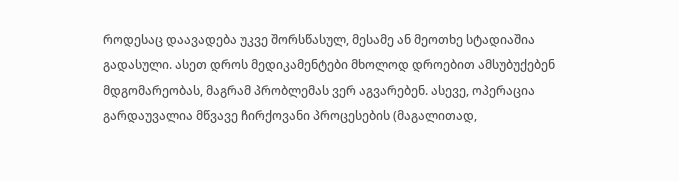როდესაც დაავადება უკვე შორსწასულ, მესამე ან მეოთხე სტადიაშია გადასული. ასეთ დროს მედიკამენტები მხოლოდ დროებით ამსუბუქებენ მდგომარეობას, მაგრამ პრობლემას ვერ აგვარებენ. ასევე, ოპერაცია გარდაუვალია მწვავე ჩირქოვანი პროცესების (მაგალითად,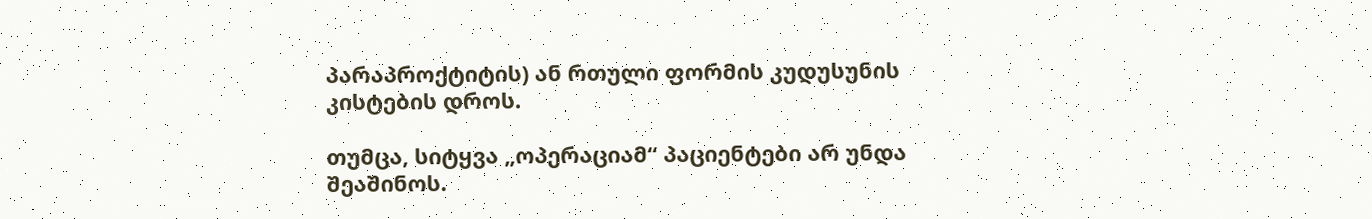პარაპროქტიტის) ან რთული ფორმის კუდუსუნის კისტების დროს.

თუმცა, სიტყვა „ოპერაციამ“ პაციენტები არ უნდა შეაშინოს.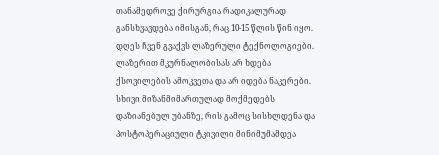თანამედროვე ქირურგია რადიკალურად განსხვავდება იმისგან, რაც 10-15 წლის წინ იყო. დღეს ჩვენ გვაქვს ლაზერული ტექნოლოგიები. ლაზერით მკურნალობისას არ ხდება ქსოვილების ამოკვეთა და არ იდება ნაკერები. სხივი მიზანმიმართულად მოქმედებს დაზიანებულ უბანზე, რის გამოც სისხლდენა და პოსტოპერაციული ტკივილი მინიმუმამდეა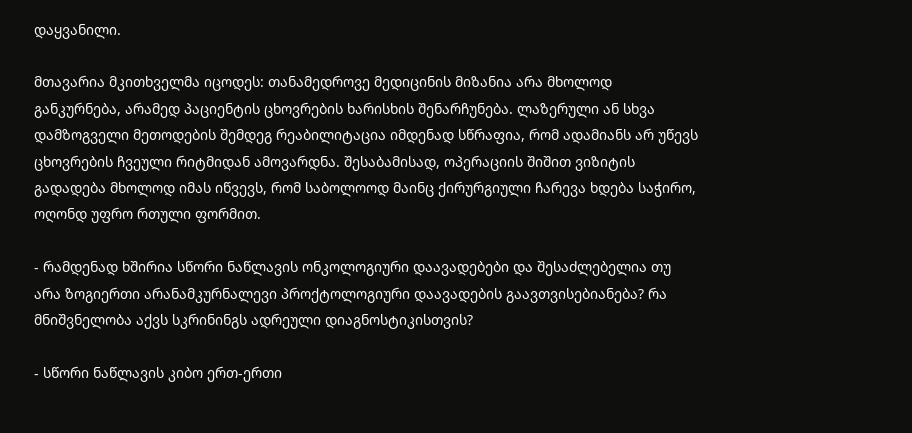დაყვანილი.

მთავარია მკითხველმა იცოდეს: თანამედროვე მედიცინის მიზანია არა მხოლოდ განკურნება, არამედ პაციენტის ცხოვრების ხარისხის შენარჩუნება. ლაზერული ან სხვა დამზოგველი მეთოდების შემდეგ რეაბილიტაცია იმდენად სწრაფია, რომ ადამიანს არ უწევს ცხოვრების ჩვეული რიტმიდან ამოვარდნა. შესაბამისად, ოპერაციის შიშით ვიზიტის გადადება მხოლოდ იმას იწვევს, რომ საბოლოოდ მაინც ქირურგიული ჩარევა ხდება საჭირო, ოღონდ უფრო რთული ფორმით.

- რამდენად ხშირია სწორი ნაწლავის ონკოლოგიური დაავადებები და შესაძლებელია თუ არა ზოგიერთი არანამკურნალევი პროქტოლოგიური დაავადების გაავთვისებიანება? რა მნიშვნელობა აქვს სკრინინგს ადრეული დიაგნოსტიკისთვის?

- სწორი ნაწლავის კიბო ერთ-ერთი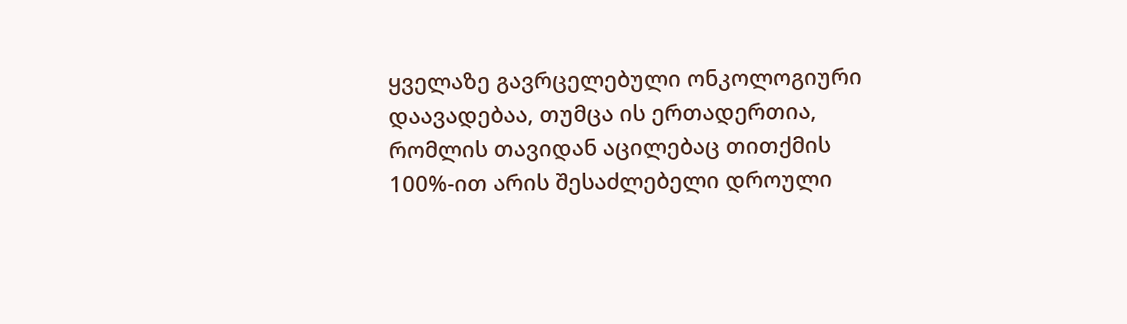ყველაზე გავრცელებული ონკოლოგიური დაავადებაა, თუმცა ის ერთადერთია, რომლის თავიდან აცილებაც თითქმის 100%-ით არის შესაძლებელი დროული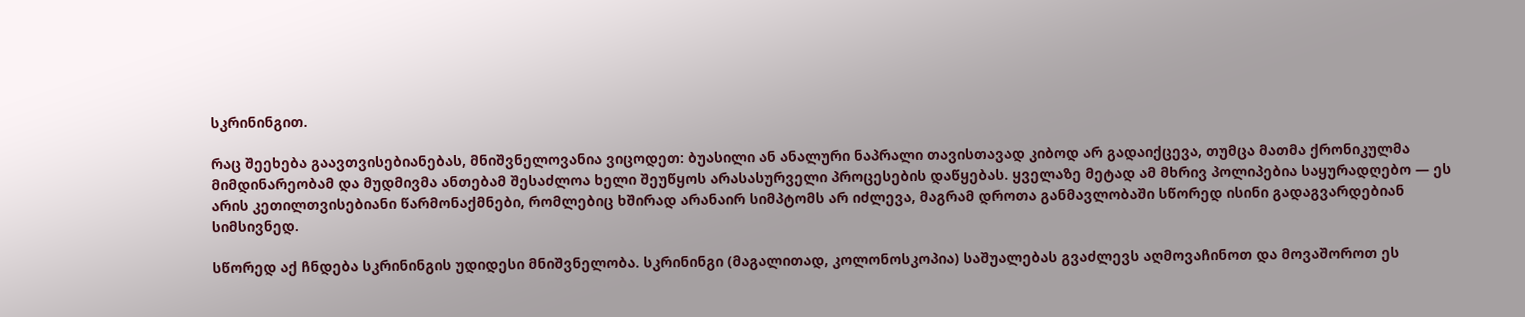სკრინინგით.

რაც შეეხება გაავთვისებიანებას, მნიშვნელოვანია ვიცოდეთ: ბუასილი ან ანალური ნაპრალი თავისთავად კიბოდ არ გადაიქცევა, თუმცა მათმა ქრონიკულმა მიმდინარეობამ და მუდმივმა ანთებამ შესაძლოა ხელი შეუწყოს არასასურველი პროცესების დაწყებას. ყველაზე მეტად ამ მხრივ პოლიპებია საყურადღებო — ეს არის კეთილთვისებიანი წარმონაქმნები, რომლებიც ხშირად არანაირ სიმპტომს არ იძლევა, მაგრამ დროთა განმავლობაში სწორედ ისინი გადაგვარდებიან სიმსივნედ.

სწორედ აქ ჩნდება სკრინინგის უდიდესი მნიშვნელობა. სკრინინგი (მაგალითად, კოლონოსკოპია) საშუალებას გვაძლევს აღმოვაჩინოთ და მოვაშოროთ ეს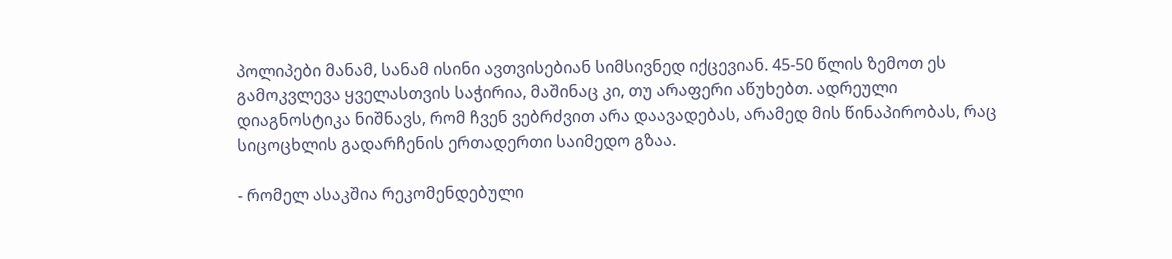პოლიპები მანამ, სანამ ისინი ავთვისებიან სიმსივნედ იქცევიან. 45-50 წლის ზემოთ ეს გამოკვლევა ყველასთვის საჭირია, მაშინაც კი, თუ არაფერი აწუხებთ. ადრეული დიაგნოსტიკა ნიშნავს, რომ ჩვენ ვებრძვით არა დაავადებას, არამედ მის წინაპირობას, რაც სიცოცხლის გადარჩენის ერთადერთი საიმედო გზაა.

- რომელ ასაკშია რეკომენდებული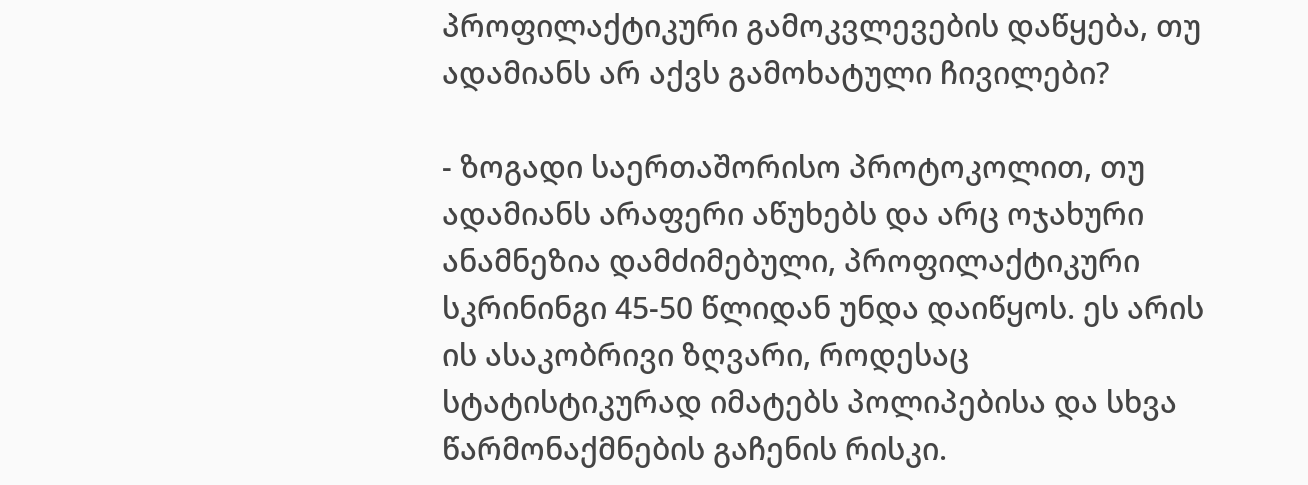პროფილაქტიკური გამოკვლევების დაწყება, თუ ადამიანს არ აქვს გამოხატული ჩივილები?

- ზოგადი საერთაშორისო პროტოკოლით, თუ ადამიანს არაფერი აწუხებს და არც ოჯახური ანამნეზია დამძიმებული, პროფილაქტიკური სკრინინგი 45-50 წლიდან უნდა დაიწყოს. ეს არის ის ასაკობრივი ზღვარი, როდესაც სტატისტიკურად იმატებს პოლიპებისა და სხვა წარმონაქმნების გაჩენის რისკი.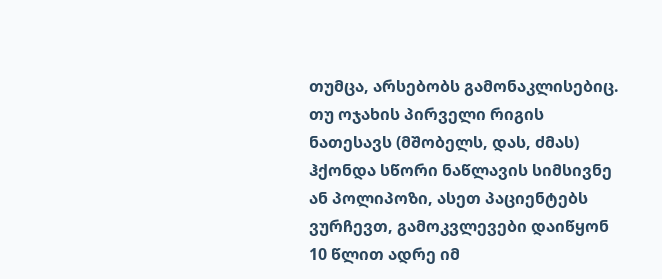თუმცა, არსებობს გამონაკლისებიც. თუ ოჯახის პირველი რიგის ნათესავს (მშობელს, დას, ძმას) ჰქონდა სწორი ნაწლავის სიმსივნე ან პოლიპოზი, ასეთ პაციენტებს ვურჩევთ, გამოკვლევები დაიწყონ 10 წლით ადრე იმ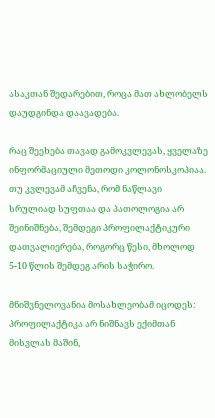ასაკთან შედარებით, როცა მათ ახლობელს დაუდგინდა დაავადება.

რაც შეეხება თავად გამოკვლევას, ყველაზე ინფორმაციული მეთოდი კოლონოსკოპიაა. თუ კვლევამ აჩვენა, რომ ნაწლავი სრულიად სუფთაა და პათოლოგია არ შეინიშნება, შემდეგი პროფილაქტიკური დათვალიერება, როგორც წესი, მხოლოდ 5-10 წლის შემდეგ არის საჭირო.

მნიშვნელოვანია მოსახლეობამ იცოდეს: პროფილაქტიკა არ ნიშნავს ექიმთან მისვლას მაშინ,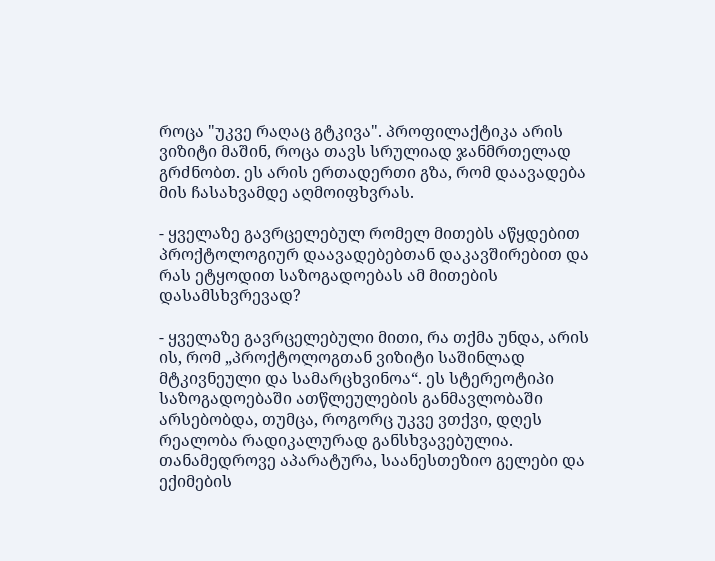როცა "უკვე რაღაც გტკივა". პროფილაქტიკა არის ვიზიტი მაშინ, როცა თავს სრულიად ჯანმრთელად გრძნობთ. ეს არის ერთადერთი გზა, რომ დაავადება მის ჩასახვამდე აღმოიფხვრას.

- ყველაზე გავრცელებულ რომელ მითებს აწყდებით პროქტოლოგიურ დაავადებებთან დაკავშირებით და რას ეტყოდით საზოგადოებას ამ მითების დასამსხვრევად?

- ყველაზე გავრცელებული მითი, რა თქმა უნდა, არის ის, რომ „პროქტოლოგთან ვიზიტი საშინლად მტკივნეული და სამარცხვინოა“. ეს სტერეოტიპი საზოგადოებაში ათწლეულების განმავლობაში არსებობდა, თუმცა, როგორც უკვე ვთქვი, დღეს რეალობა რადიკალურად განსხვავებულია. თანამედროვე აპარატურა, საანესთეზიო გელები და ექიმების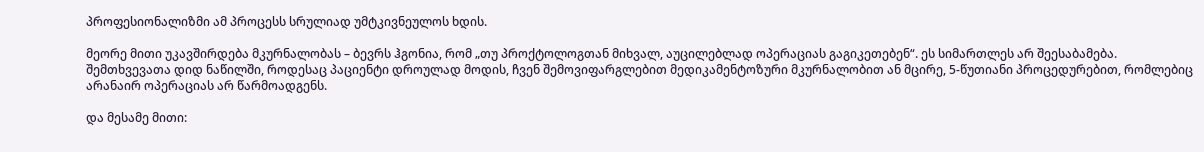პროფესიონალიზმი ამ პროცესს სრულიად უმტკივნეულოს ხდის.

მეორე მითი უკავშირდება მკურნალობას – ბევრს ჰგონია, რომ „თუ პროქტოლოგთან მიხვალ, აუცილებლად ოპერაციას გაგიკეთებენ“. ეს სიმართლეს არ შეესაბამება. შემთხვევათა დიდ ნაწილში, როდესაც პაციენტი დროულად მოდის, ჩვენ შემოვიფარგლებით მედიკამენტოზური მკურნალობით ან მცირე, 5-წუთიანი პროცედურებით, რომლებიც არანაირ ოპერაციას არ წარმოადგენს.

და მესამე მითი: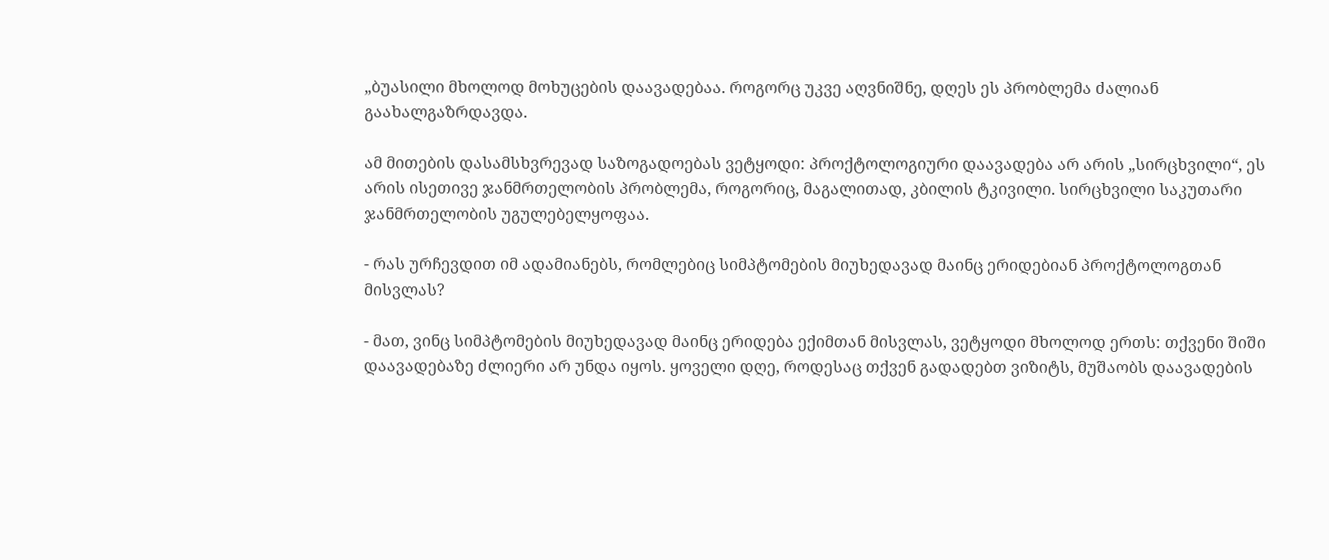„ბუასილი მხოლოდ მოხუცების დაავადებაა. როგორც უკვე აღვნიშნე, დღეს ეს პრობლემა ძალიან გაახალგაზრდავდა.

ამ მითების დასამსხვრევად საზოგადოებას ვეტყოდი: პროქტოლოგიური დაავადება არ არის „სირცხვილი“, ეს არის ისეთივე ჯანმრთელობის პრობლემა, როგორიც, მაგალითად, კბილის ტკივილი. სირცხვილი საკუთარი ჯანმრთელობის უგულებელყოფაა.

- რას ურჩევდით იმ ადამიანებს, რომლებიც სიმპტომების მიუხედავად მაინც ერიდებიან პროქტოლოგთან მისვლას?

- მათ, ვინც სიმპტომების მიუხედავად მაინც ერიდება ექიმთან მისვლას, ვეტყოდი მხოლოდ ერთს: თქვენი შიში დაავადებაზე ძლიერი არ უნდა იყოს. ყოველი დღე, როდესაც თქვენ გადადებთ ვიზიტს, მუშაობს დაავადების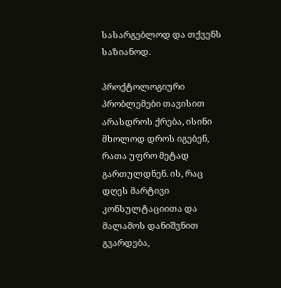სასარგებლოდ და თქვენს საზიანოდ.

პროქტოლოგიური პრობლემები თავისით არასდროს ქრება, ისინი მხოლოდ დროს იგებენ, რათა უფრო მეტად გართულდნენ. ის, რაც დღეს მარტივი კონსულტაციითა და მალამოს დანიშვნით გვარდება,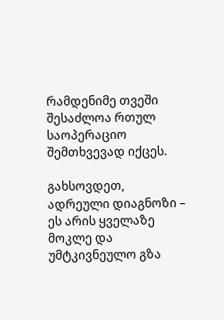რამდენიმე თვეში შესაძლოა რთულ საოპერაციო შემთხვევად იქცეს.

გახსოვდეთ, ადრეული დიაგნოზი – ეს არის ყველაზე მოკლე და უმტკივნეულო გზა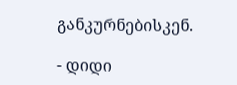განკურნებისკენ.

- დიდი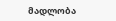მადლობა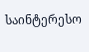საინტერესო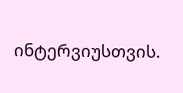ინტერვიუსთვის.